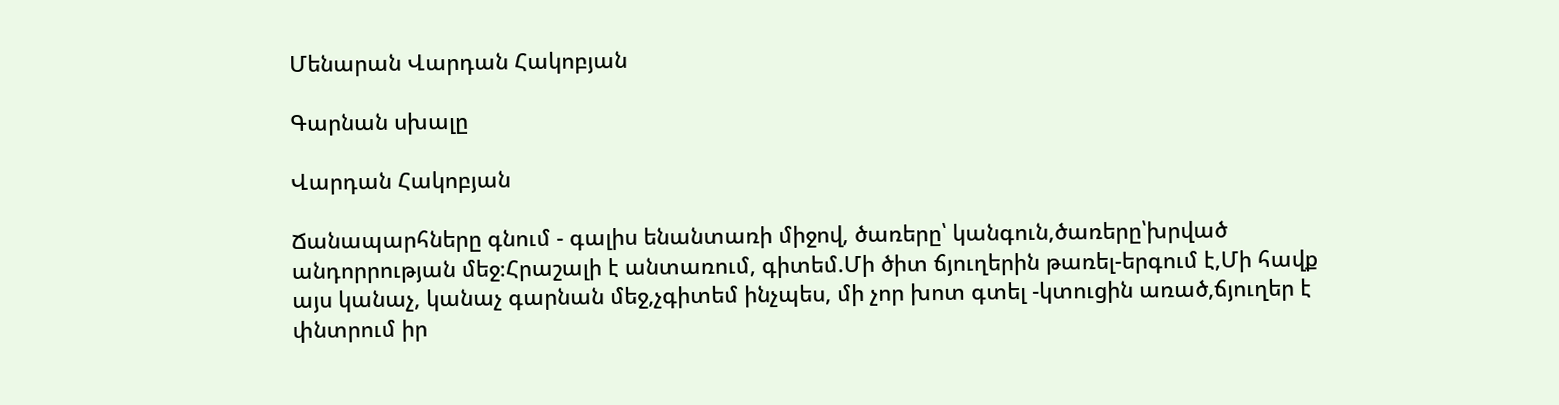Մենարան Վարդան Հակոբյան

Գարնան սխալը

Վարդան Հակոբյան

Ճանապարհները գնում - գալիս ենանտառի միջով, ծառերը՝ կանգուն,ծառերը՝խրված անդորրության մեջ։Հրաշալի է անտառում, գիտեմ.Մի ծիտ ճյուղերին թառել-երգում է,Մի հավք այս կանաչ, կանաչ գարնան մեջ,չգիտեմ ինչպես, մի չոր խոտ գտել -կտուցին առած,ճյուղեր է փնտրում իր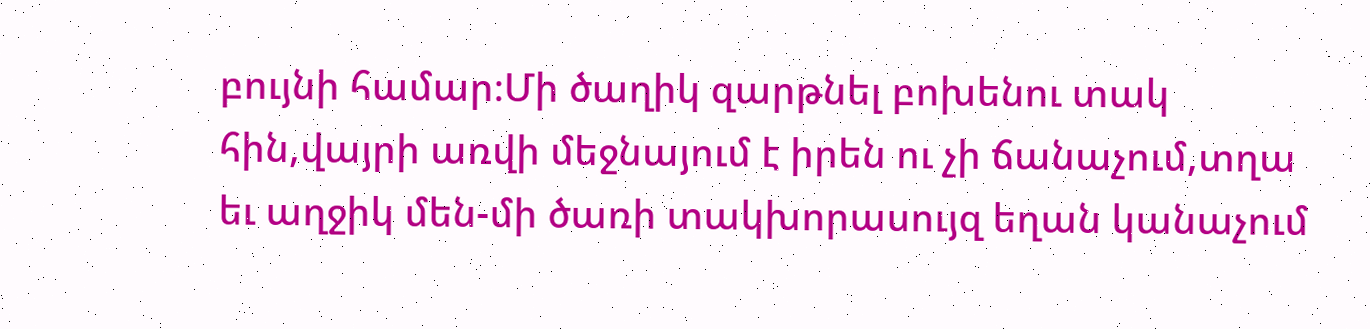բույնի համար։Մի ծաղիկ զարթնել բոխենու տակ հին,վայրի առվի մեջնայում է իրեն ու չի ճանաչում,տղա եւ աղջիկ մեն-մի ծառի տակխորասույզ եղան կանաչում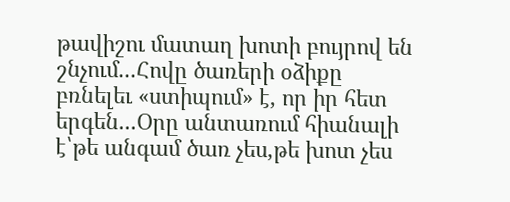թավիշու մատաղ խոտի բույրով են շնչում...Հովը ծառերի օձիքը բռնելեւ «ստիպում» է, որ իր հետ երգեն...Օրը անտառում հիանալի է՝թե անգամ ծառ չես,թե խոտ չես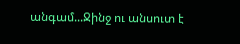անգամ...Ջինջ ու անսուտ է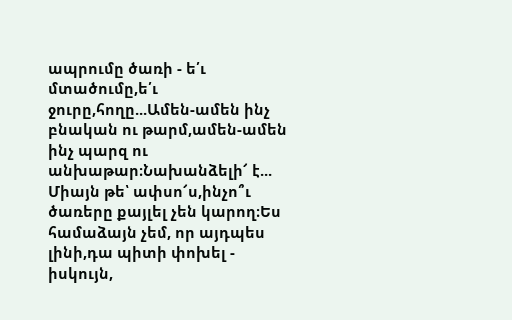ապրումը ծառի - ե՛ւ մտածումը,ե՛ւ ջուրը,հողը...Ամեն-ամեն ինչ բնական ու թարմ,ամեն-ամեն ինչ պարզ ու անխաթար։Նախանձելի՜ է... Միայն թե՝ ափսո՜ս,ինչո՞ւ ծառերը քայլել չեն կարող։Ես համաձայն չեմ, որ այդպես լինի,դա պիտի փոխել - իսկույն,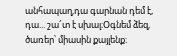անհապաղ,դա գարնան դեմ է, դա... շա՜տ է սխալ։Օգնեմ ձեզ, ծառեր՝ միասին քայլենք։